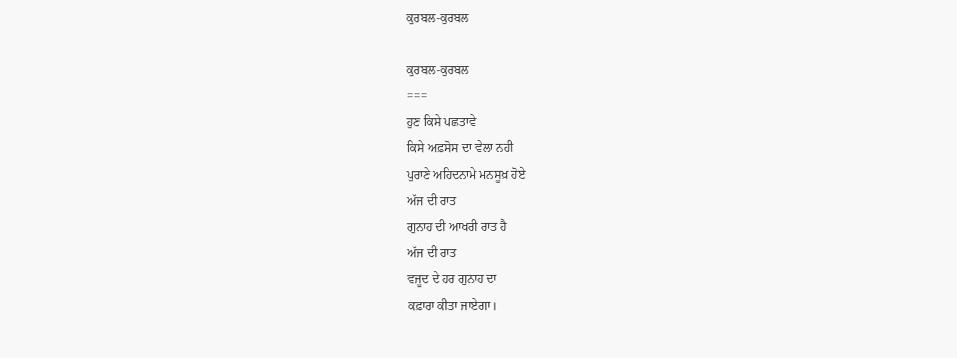ਕੁਰਬਲ-ਕੁਰਬਲ

ਕੁਰਬਲ-ਕੁਰਬਲ
===
ਹੁਣ ਕਿਸੇ ਪਛਤਾਵੇ
ਕਿਸੇ ਅਫ਼ਸੋਸ ਦਾ ਵੇਲਾ ਨਹੀ
ਪੁਰਾਣੇ ਅਹਿਦਨਾਮੇ ਮਨਸੂਖ਼ ਹੋਏ
ਅੱਜ ਦੀ ਰਾਤ
ਗੁਨਾਹ ਦੀ ਆਖਰੀ ਰਾਤ ਹੈ
ਅੱਜ ਦੀ ਰਾਤ
ਵਜੂਦ ਦੇ ਹਰ ਗੁਨਾਹ ਦਾ
ਕਫ਼ਾਰਾ ਕੀਤਾ ਜਾਏਗਾ।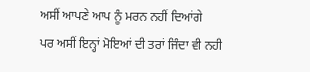ਅਸੀਂ ਆਪਣੇ ਆਪ ਨੂੰ ਮਰਨ ਨਹੀਂ ਦਿਆਂਗੇ
ਪਰ ਅਸੀਂ ਇਨ੍ਹਾਂ ਮੋਇਆਂ ਦੀ ਤਰਾਂ ਜਿੰਦਾ ਵੀ ਨਹੀ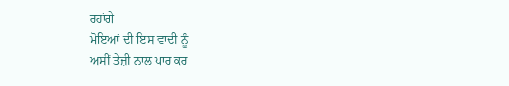ਰਹਾਂਗੇ
ਮੋਇਆਂ ਦੀ ਇਸ ਵਾਦੀ ਨੂੰ
ਅਸੀਂ ਤੇਜ਼ੀ ਨਾਲ ਪਾਰ ਕਰ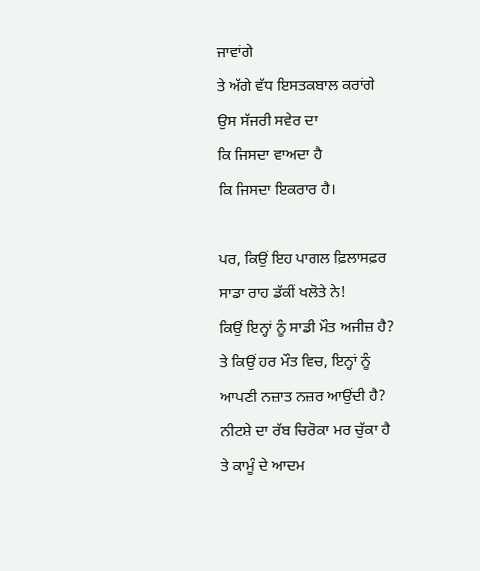ਜਾਵਾਂਗੇ
ਤੇ ਅੱਗੇ ਵੱਧ ਇਸਤਕਬਾਲ ਕਰਾਂਗੇ
ਉਸ ਸੱਜਰੀ ਸਵੇਰ ਦਾ
ਕਿ ਜਿਸਦਾ ਵਾਅਦਾ ਹੈ
ਕਿ ਜਿਸਦਾ ਇਕਰਾਰ ਹੈ।

ਪਰ, ਕਿਉਂ ਇਹ ਪਾਗਲ ਫ਼ਿਲਾਸਫ਼ਰ
ਸਾਡਾ ਰਾਹ ਡੱਕੀਂ ਖਲੋਤੇ ਨੇ!
ਕਿਉਂ ਇਨ੍ਹਾਂ ਨੂੰ ਸਾਡੀ ਮੌਤ ਅਜੀਜ਼ ਹੈ?
ਤੇ ਕਿਉਂ ਹਰ ਮੌਤ ਵਿਚ, ਇਨ੍ਹਾਂ ਨੂੰ
ਆਪਣੀ ਨਜ਼ਾਤ ਨਜ਼ਰ ਆਉਂਦੀ ਹੈ?
ਨੀਟਸ਼ੇ ਦਾ ਰੱਬ ਚਿਰੋਕਾ ਮਰ ਚੁੱਕਾ ਹੈ
ਤੇ ਕਾਮੂੰ ਦੇ ਆਦਮ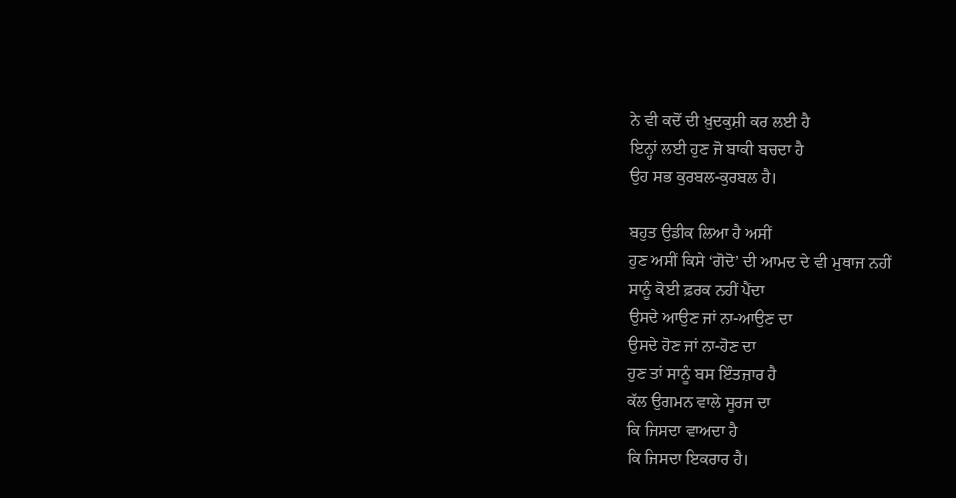ਨੇ ਵੀ ਕਦੋਂ ਦੀ ਖ਼ੁਦਕੁਸ਼ੀ ਕਰ ਲਈ ਹੈ
ਇਨ੍ਹਾਂ ਲਈ ਹੁਣ ਜੋ ਬਾਕੀ ਬਚਦਾ ਹੈ
ਉਹ ਸਭ ਕੁਰਬਲ-ਕੁਰਬਲ ਹੈ।

ਬਹੁਤ ਉਡੀਕ ਲਿਆ ਹੈ ਅਸੀਂ
ਹੁਣ ਅਸੀਂ ਕਿਸੇ ‘ਗੋਦੋ’ ਦੀ ਆਮਦ ਦੇ ਵੀ ਮੁਥਾਜ ਨਹੀਂ
ਸਾਨੂੰ ਕੋਈ ਫ਼ਰਕ ਨਹੀਂ ਪੈਂਦਾ
ਉਸਦੇ ਆਉਣ ਜਾਂ ਨਾ-ਆਉਣ ਦਾ
ਉਸਦੇ ਹੋਣ ਜਾਂ ਨਾ-ਹੋਣ ਦਾ
ਹੁਣ ਤਾਂ ਸਾਨੂੰ ਬਸ ਇੰਤਜ਼ਾਰ ਹੈ
ਕੱਲ ਉਗਮਨ ਵਾਲੇ ਸੂਰਜ ਦਾ
ਕਿ ਜਿਸਦਾ ਵਾਅਦਾ ਹੈ
ਕਿ ਜਿਸਦਾ ਇਕਰਾਰ ਹੈ।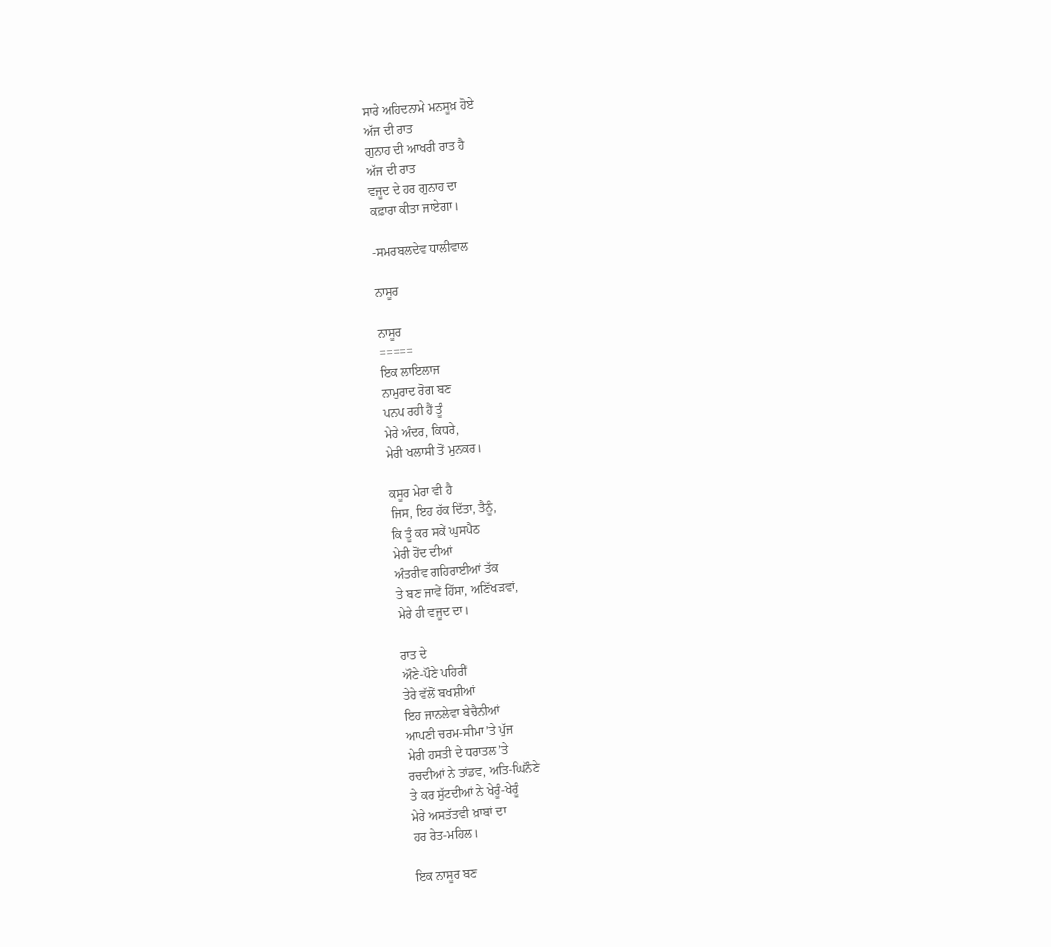ਸਾਰੇ ਅਹਿਦਨਾਮੇ ਮਨਸੂਖ਼ ਹੋਏ
ਅੱਜ ਦੀ ਰਾਤ
ਗੁਨਾਹ ਦੀ ਆਖਰੀ ਰਾਤ ਹੈ
ਅੱਜ ਦੀ ਰਾਤ
ਵਜੂਦ ਦੇ ਹਰ ਗੁਨਾਹ ਦਾ
ਕਫ਼ਾਰਾ ਕੀਤਾ ਜਾਏਗਾ।

-ਸਮਰਬਲਦੇਵ ਧਾਲੀਵਾਲ

ਨਾਸੂਰ

ਨਾਸੂਰ
=====
ਇਕ ਲਾਇਲਾਜ
ਨਾਮੁਰਾਦ ਰੋਗ ਬਣ
ਪਨਪ ਰਹੀ ਹੈਂ ਤੂੰ
ਮੇਰੇ ਅੰਦਰ, ਕਿਧਰੇ,
ਮੇਰੀ ਖਲਾਸੀ ਤੋਂ ਮੁਨਕਰ।

ਕਸੂਰ ਮੇਰਾ ਵੀ ਹੈ
ਜਿਸ, ਇਹ ਹੱਕ ਦਿੱਤਾ, ਤੈਨੂੰ,
ਕਿ ਤੂੰ ਕਰ ਸਕੇਂ ਘੁਸਪੈਠ
ਮੇਰੀ ਹੋਂਦ ਦੀਆਂ
ਅੰਤਰੀਵ ਗਹਿਰਾਈਆਂ ਤੱਕ
ਤੇ ਬਣ ਜਾਵੇਂ ਹਿੱਸਾ, ਅਣਿੱਖੜਵਾਂ,
ਮੇਰੇ ਹੀ ਵਜੂਦ ਦਾ।

ਰਾਤ ਦੇ
ਔਣੇ-ਪੌਣੇ ਪਹਿਰੀਂ
ਤੇਰੇ ਵੱਲੋਂ ਬਖਸ਼ੀਆਂ
ਇਹ ਜਾਨਲੇਵਾ ਬੇਚੈਨੀਆਂ
ਆਪਣੀ ਚਰਮ-ਸੀਮਾ’ਤੇ ਪੁੱਜ
ਮੇਰੀ ਹਸਤੀ ਦੇ ਧਰਾਤਲ’ਤੇ
ਰਚਦੀਆਂ ਨੇ ਤਾਂਡਵ, ਅਤਿ-ਘਿਨੌਣੇ
ਤੇ ਕਰ ਸੁੱਟਦੀਆਂ ਨੇ ਖੇਰੂੰ-ਖੇਰੂੰ
ਮੇਰੇ ਅਸਤੱਤਵੀ ਖ਼ਾਬਾਂ ਦਾ
ਹਰ ਰੇਤ-ਮਹਿਲ।

ਇਕ ਨਾਸੂਰ ਬਣ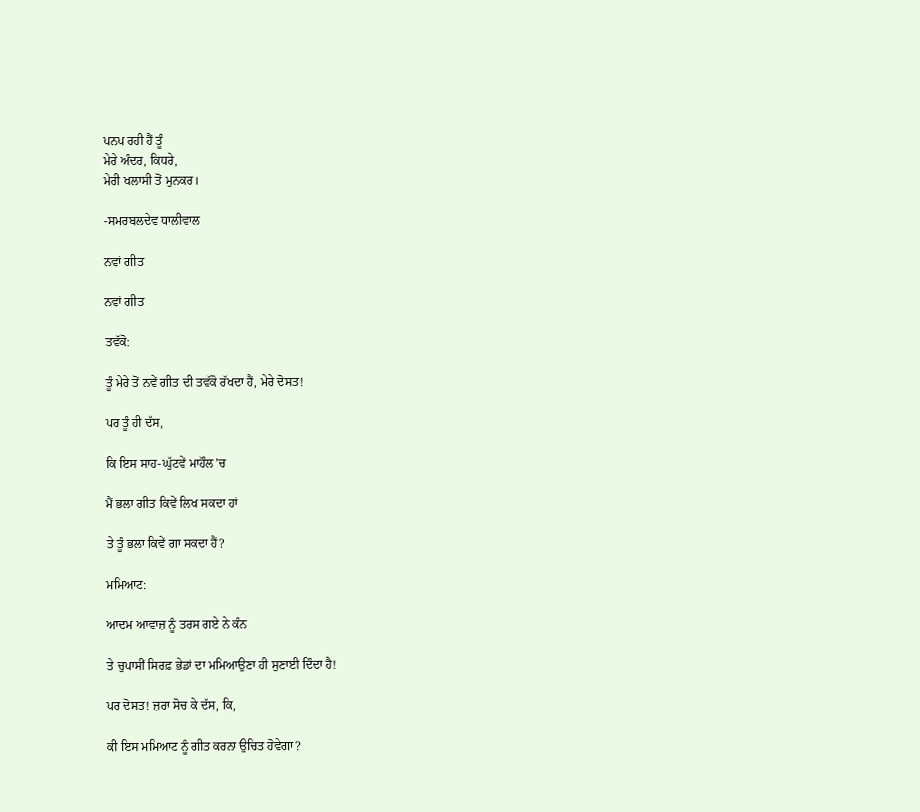ਪਨਪ ਰਹੀ ਹੈਂ ਤੂੰ
ਮੇਰੇ ਅੰਦਰ, ਕਿਧਰੇ,
ਮੇਰੀ ਖਲਾਸੀ ਤੋਂ ਮੁਨਕਰ।

-ਸਮਰਬਲਦੇਵ ਧਾਲੀਵਾਲ

ਨਵਾਂ ਗੀਤ

ਨਵਾਂ ਗੀਤ

ਤਵੱਕੋ:

ਤੂੰ ਮੇਰੇ ਤੋਂ ਨਵੇਂ ਗੀਤ ਦੀ ਤਵੱਕੋ ਰੱਖਦਾ ਹੈਂ, ਮੇਰੇ ਦੋਸਤ!

ਪਰ ਤੂੰ ਹੀ ਦੱਸ,

ਕਿ ਇਸ ਸਾਹ-ਘੁੱਟਵੇਂ ਮਾਹੌਲ’ਚ

ਮੈਂ ਭਲਾ ਗੀਤ ਕਿਵੇਂ ਲਿਖ ਸਕਦਾ ਹਾਂ

ਤੇ ਤੂੰ ਭਲਾ ਕਿਵੇਂ ਗਾ ਸਕਦਾ ਹੈਂ?

ਮਮਿਆਟ:

ਆਦਮ ਆਵਾਜ਼ ਨੂੰ ਤਰਸ ਗਏ ਨੇ ਕੰਨ

ਤੇ ਚੁਪਾਸੀਂ ਸਿਰਫ਼ ਭੇਡਾਂ ਦਾ ਮਮਿਆਉਣਾ ਹੀ ਸੁਣਾਈ ਦਿੰਦਾ ਹੈ!

ਪਰ ਦੋਸਤ! ਜ਼ਰਾ ਸੋਚ ਕੇ ਦੱਸ, ਕਿ,

ਕੀ ਇਸ ਮਮਿਆਟ ਨੂੰ ਗੀਤ ਕਰਨਾ ਉਚਿਤ ਹੋਵੇਗਾ?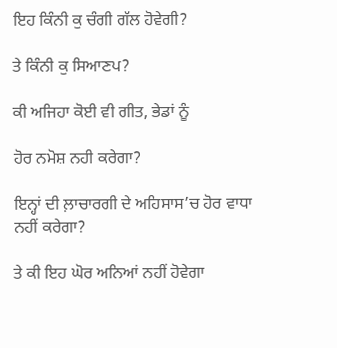ਇਹ ਕਿੰਨੀ ਕੁ ਚੰਗੀ ਗੱਲ ਹੋਵੇਗੀ?

ਤੇ ਕਿੰਨੀ ਕੁ ਸਿਆਣਪ?

ਕੀ ਅਜਿਹਾ ਕੋਈ ਵੀ ਗੀਤ, ਭੇਡਾਂ ਨੂੰ

ਹੋਰ ਨਮੋਸ਼ ਨਹੀ ਕਰੇਗਾ?

ਇਨ੍ਹਾਂ ਦੀ ਲ਼ਾਚਾਰਗੀ ਦੇ ਅਹਿਸਾਸ’ਚ ਹੋਰ ਵਾਧਾ ਨਹੀਂ ਕਰੇਗਾ?

ਤੇ ਕੀ ਇਹ ਘੋਰ ਅਨਿਆਂ ਨਹੀਂ ਹੋਵੇਗਾ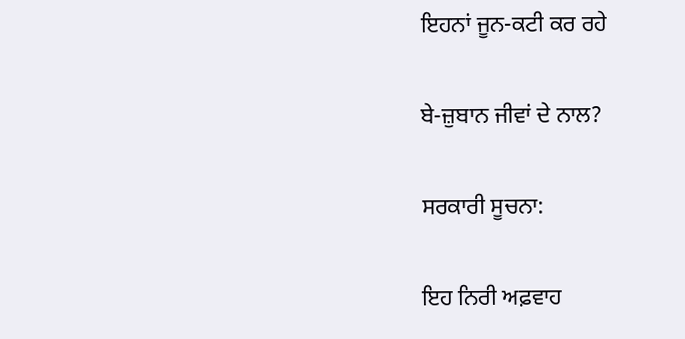ਇਹਨਾਂ ਜੂਨ-ਕਟੀ ਕਰ ਰਹੇ

ਬੇ-ਜ਼ੁਬਾਨ ਜੀਵਾਂ ਦੇ ਨਾਲ?

ਸਰਕਾਰੀ ਸੂਚਨਾ:

ਇਹ ਨਿਰੀ ਅਫ਼ਵਾਹ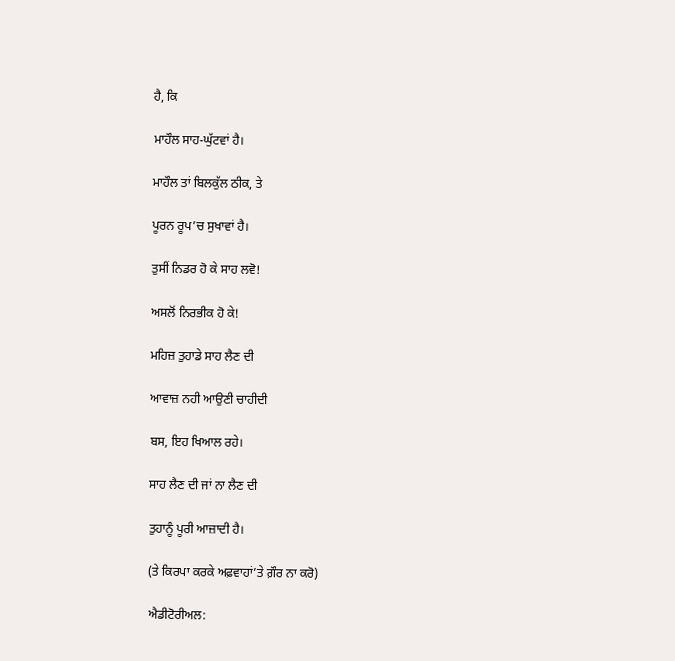ਹੈ, ਕਿ

ਮਾਹੌਲ ਸਾਹ-ਘੁੱਟਵਾਂ ਹੈ।

ਮਾਹੌਲ ਤਾਂ ਬਿਲਕੁੱਲ ਠੀਕ, ਤੇ

ਪੂਰਨ ਰੂਪ’ਚ ਸੁਖਾਵਾਂ ਹੈ।

ਤੁਸੀਂ ਨਿਡਰ ਹੋ ਕੇ ਸਾਹ ਲਵੋ!

ਅਸਲੋਂ ਨਿਰਭੀਕ ਹੋ ਕੇ!

ਮਹਿਜ਼ ਤੁਹਾਡੇ ਸਾਹ ਲੈਣ ਦੀ

ਆਵਾਜ਼ ਨਹੀ ਆਉਣੀ ਚਾਹੀਦੀ

ਬਸ, ਇਹ ਖਿਆਲ ਰਹੇ।

ਸਾਹ ਲੈਣ ਦੀ ਜਾਂ ਨਾ ਲੈਣ ਦੀ

ਤੁਹਾਨੂੰ ਪੂਰੀ ਆਜ਼ਾਦੀ ਹੈ।

(ਤੇ ਕਿਰਪਾ ਕਰਕੇ ਅਫ਼ਵਾਹਾਂ’ਤੇ ਗ਼ੌਰ ਨਾ ਕਰੋ)

ਐਡੀਟੋਰੀਅਲ: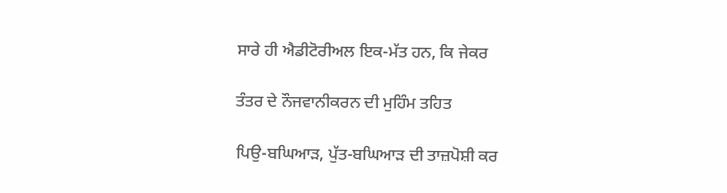ਸਾਰੇ ਹੀ ਐਡੀਟੋਰੀਅਲ ਇਕ-ਮੱਤ ਹਨ, ਕਿ ਜੇਕਰ

ਤੰਤਰ ਦੇ ਨੌਜਵਾਨੀਕਰਨ ਦੀ ਮੁਹਿੰਮ ਤਹਿਤ

ਪਿਉ-ਬਘਿਆੜ, ਪੁੱਤ-ਬਘਿਆੜ ਦੀ ਤਾਜ਼ਪੋਸ਼ੀ ਕਰ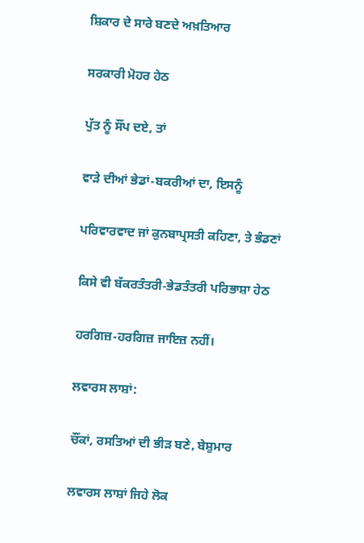ਸ਼ਿਕਾਰ ਦੇ ਸਾਰੇ ਬਣਦੇ ਅਖ਼ਤਿਆਰ

ਸਰਕਾਰੀ ਮੋਹਰ ਹੇਠ

ਪੁੱਤ ਨੂੰ ਸੌਂਪ ਦਏ, ਤਾਂ

ਵਾੜੇ ਦੀਆਂ ਭੇਡਾਂ-ਬਕਰੀਆਂ ਦਾ, ਇਸਨੂੰ

ਪਰਿਵਾਰਵਾਦ ਜਾਂ ਕੁਨਬਾਪ੍ਰਸਤੀ ਕਹਿਣਾ, ਤੇ ਭੰਡਣਾਂ

ਕਿਸੇ ਵੀ ਬੱਕਰਤੰਤਰੀ-ਭੇਡਤੰਤਰੀ ਪਰਿਭਾਸ਼ਾ ਹੇਠ

ਹਰਗਿਜ਼-ਹਰਗਿਜ਼ ਜਾਇਜ਼ ਨਹੀਂ।

ਲਵਾਰਸ ਲਾਸ਼ਾਂ:

ਚੌਂਕਾਂ, ਰਸਤਿਆਂ ਦੀ ਭੀੜ ਬਣੇ, ਬੇਸ਼ੁਮਾਰ

ਲਵਾਰਸ ਲਾਸ਼ਾਂ ਜਿਹੇ ਲੋਕ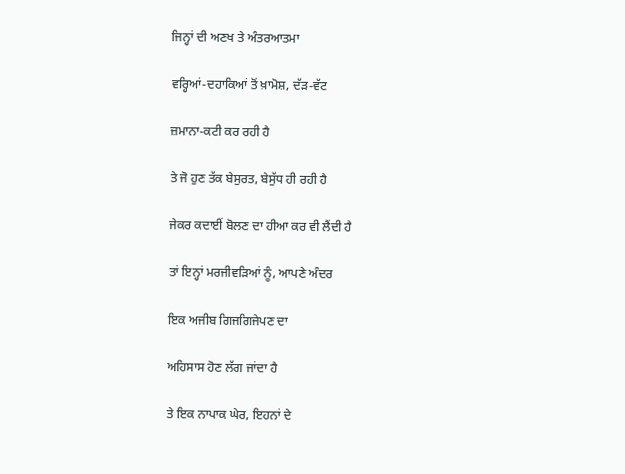ਜਿਨ੍ਹਾਂ ਦੀ ਅਣਖ ਤੇ ਅੰਤਰਆਤਮਾ

ਵਰ੍ਹਿਆਂ-ਦਹਾਕਿਆਂ ਤੋਂ ਖ਼ਾਮੋਸ਼, ਦੱੜ-ਵੱਟ

ਜ਼ਮਾਨਾ-ਕਟੀ ਕਰ ਰਹੀ ਹੈ

ਤੇ ਜੋ ਹੁਣ ਤੱਕ ਬੇਸੁਰਤ, ਬੇਸੁੱਧ ਹੀ ਰਹੀ ਹੈ

ਜੇਕਰ ਕਦਾਈਂ ਬੋਲਣ ਦਾ ਹੀਆ ਕਰ ਵੀ ਲੈਂਦੀ ਹੈ

ਤਾਂ ਇਨ੍ਹਾਂ ਮਰਜੀਵੜਿਆਂ ਨੂੰ, ਆਪਣੇ ਅੰਦਰ

ਇਕ ਅਜੀਬ ਗਿਜਗਿਜੇਪਣ ਦਾ

ਅਹਿਸਾਸ ਹੋਣ ਲੱਗ ਜਾਂਦਾ ਹੈ

ਤੇ ਇਕ ਨਾਪਾਕ ਘੇਰ, ਇਹਨਾਂ ਦੇ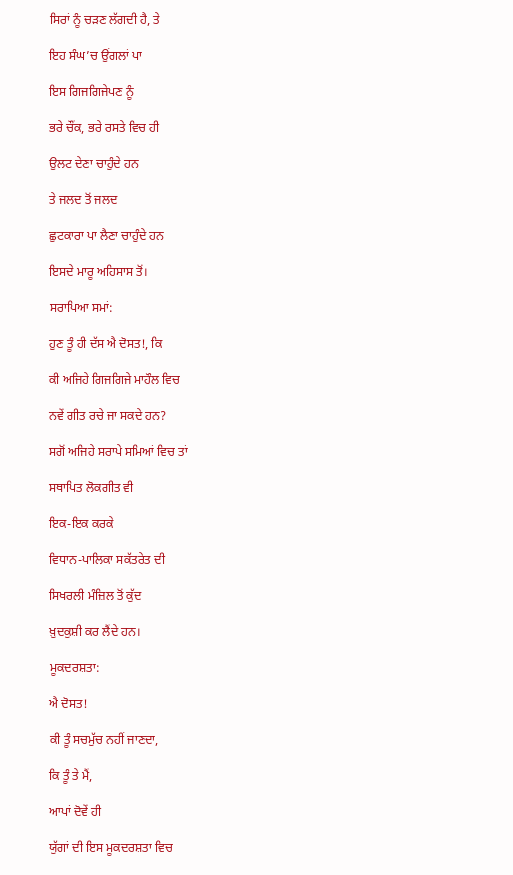ਸਿਰਾਂ ਨੂੰ ਚੜਣ ਲੱਗਦੀ ਹੈ, ਤੇ

ਇਹ ਸੰਘ’ਚ ਉਂਗਲਾਂ ਪਾ

ਇਸ ਗਿਜਗਿਜੇਪਣ ਨੂੰ

ਭਰੇ ਚੌਂਕ, ਭਰੇ ਰਸਤੇ ਵਿਚ ਹੀ

ਉਲਟ ਦੇਣਾ ਚਾਹੁੰਦੇ ਹਨ

ਤੇ ਜਲਦ ਤੋਂ ਜਲਦ

ਛੁਟਕਾਰਾ ਪਾ ਲੈਣਾ ਚਾਹੁੰਦੇ ਹਨ

ਇਸਦੇ ਮਾਰੂ ਅਹਿਸਾਸ ਤੋਂ।

ਸਰਾਪਿਆ ਸਮਾਂ:

ਹੁਣ ਤੂੰ ਹੀ ਦੱਸ ਐ ਦੋਸਤ!, ਕਿ

ਕੀ ਅਜਿਹੇ ਗਿਜਗਿਜੇ ਮਾਹੌਲ ਵਿਚ

ਨਵੇਂ ਗੀਤ ਰਚੇ ਜਾ ਸਕਦੇ ਹਨ?

ਸਗੋਂ ਅਜਿਹੇ ਸਰਾਪੇ ਸਮਿਆਂ ਵਿਚ ਤਾਂ

ਸਥਾਪਿਤ ਲੋਕਗੀਤ ਵੀ

ਇਕ-ਇਕ ਕਰਕੇ

ਵਿਧਾਨ-ਪਾਲਿਕਾ ਸਕੱਤਰੇਤ ਦੀ

ਸਿਖਰਲੀ ਮੰਜ਼ਿਲ ਤੋਂ ਕੁੱਦ

ਖ਼ੁਦਕੁਸ਼ੀ ਕਰ ਲੈਂਦੇ ਹਨ।

ਮੂਕਦਰਸ਼ਤਾ:

ਐ ਦੋਸਤ!

ਕੀ ਤੂੰ ਸਚਮੁੱਚ ਨਹੀਂ ਜਾਣਦਾ,

ਕਿ ਤੂੰ ਤੇ ਮੈਂ,

ਆਪਾਂ ਦੋਵੇਂ ਹੀ

ਯੁੱਗਾਂ ਦੀ ਇਸ ਮੂਕਦਰਸ਼ਤਾ ਵਿਚ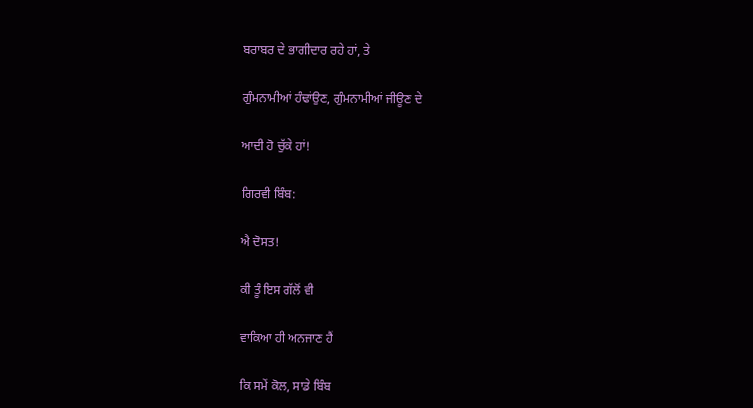ਬਰਾਬਰ ਦੇ ਭਾਗੀਦਾਰ ਰਹੇ ਹਾਂ, ਤੇ

ਗੁੰਮਨਾਮੀਆਂ ਹੰਢਾਂਉਣ, ਗੁੰਮਨਾਮੀਆਂ ਜੀਊਣ ਦੇ

ਆਦੀ ਹੋ ਚੁੱਕੇ ਹਾਂ!

ਗਿਰਵੀ ਬਿੰਬ:

ਐ ਦੋਸਤ!

ਕੀ ਤੂੰ ਇਸ ਗੱਲੋਂ ਵੀ

ਵਾਕਿਆ ਹੀ ਅਨਜਾਣ ਹੈਂ

ਕਿ ਸਮੇਂ ਕੋਲ, ਸਾਡੇ ਬਿੰਬ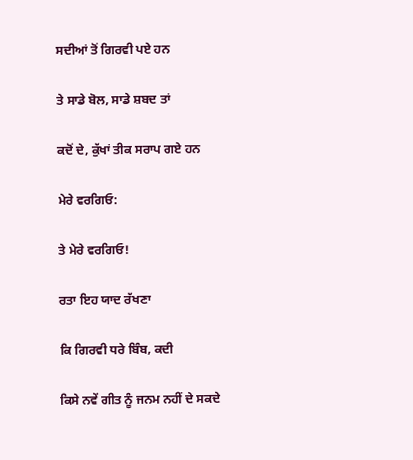ਸਦੀਆਂ ਤੋਂ ਗਿਰਵੀ ਪਏ ਹਨ

ਤੇ ਸਾਡੇ ਬੋਲ, ਸਾਡੇ ਸ਼ਬਦ ਤਾਂ

ਕਦੋਂ ਦੇ, ਕੁੱਖਾਂ ਤੀਕ ਸਰਾਪ ਗਏ ਹਨ

ਮੇਰੇ ਵਰਗਿਓ:

ਤੇ ਮੇਰੇ ਵਰਗਿਓ!

ਰਤਾ ਇਹ ਯਾਦ ਰੱਖਣਾ

ਕਿ ਗਿਰਵੀ ਧਰੇ ਬਿੰਬ, ਕਦੀ

ਕਿਸੇ ਨਵੇਂ ਗੀਤ ਨੂੰ ਜਨਮ ਨਹੀਂ ਦੇ ਸਕਦੇ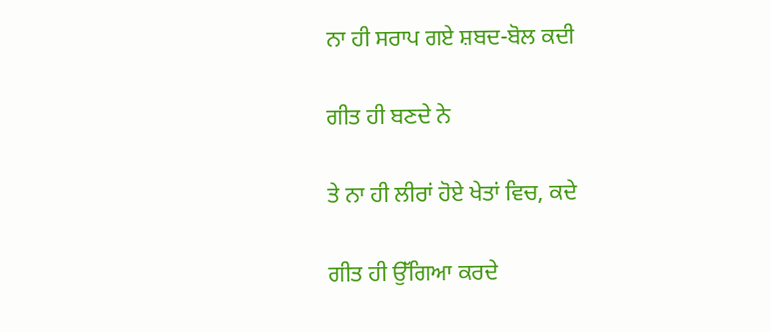ਨਾ ਹੀ ਸਰਾਪ ਗਏ ਸ਼ਬਦ-ਬੋਲ ਕਦੀ

ਗੀਤ ਹੀ ਬਣਦੇ ਨੇ

ਤੇ ਨਾ ਹੀ ਲੀਰਾਂ ਹੋਏ ਖੇਤਾਂ ਵਿਚ, ਕਦੇ

ਗੀਤ ਹੀ ਉੱਗਿਆ ਕਰਦੇ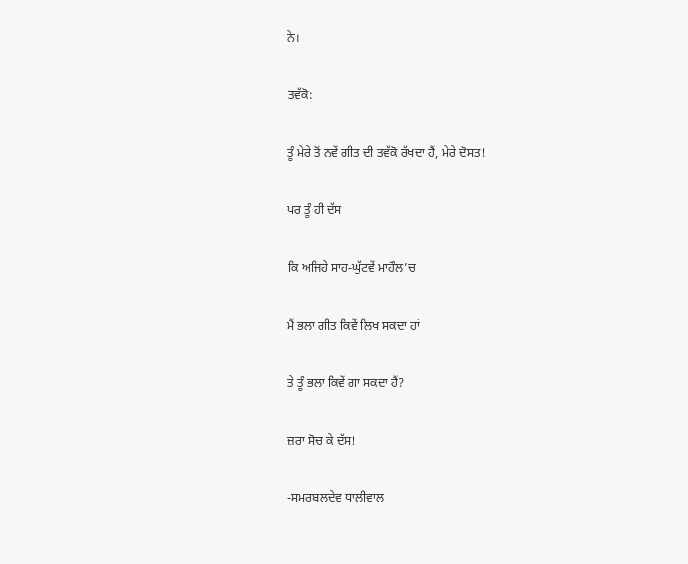ਨੇ।

ਤਵੱਕੋ:

ਤੂੰ ਮੇਰੇ ਤੋਂ ਨਵੇਂ ਗੀਤ ਦੀ ਤਵੱਕੋ ਰੱਖਦਾ ਹੈਂ, ਮੇਰੇ ਦੋਸਤ!

ਪਰ ਤੂੰ ਹੀ ਦੱਸ

ਕਿ ਅਜਿਹੇ ਸਾਹ-ਘੁੱਟਵੇਂ ਮਾਹੌਲ’ਚ

ਮੈਂ ਭਲਾ ਗੀਤ ਕਿਵੇਂ ਲਿਖ ਸਕਦਾ ਹਾਂ

ਤੇ ਤੂੰ ਭਲਾ ਕਿਵੇਂ ਗਾ ਸਕਦਾ ਹੈਂ?

ਜ਼ਰਾ ਸੋਚ ਕੇ ਦੱਸ!

-ਸਮਰਬਲਦੇਵ ਧਾਲੀਵਾਲ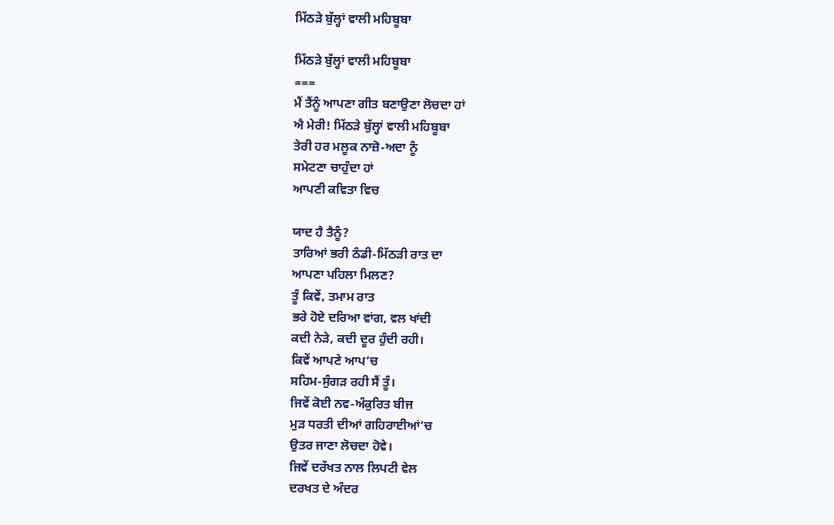ਮਿੱਠੜੇ ਬੁੱਲ੍ਹਾਂ ਵਾਲੀ ਮਹਿਬੂਬਾ

ਮਿੱਠੜੇ ਬੁੱਲ੍ਹਾਂ ਵਾਲੀ ਮਹਿਬੂਬਾ
===
ਮੈਂ ਤੈਂਨੂੰ ਆਪਣਾ ਗੀਤ ਬਣਾਉਣਾ ਲੋਚਦਾ ਹਾਂ
ਐ ਮੇਰੀ! ਮਿੱਠੜੇ ਬੁੱਲ੍ਹਾਂ ਵਾਲੀ ਮਹਿਬੂਬਾ
ਤੇਰੀ ਹਰ ਮਲੂਕ ਨਾਜ਼ੋ-ਅਦਾ ਨੂੰ
ਸਮੇਟਣਾ ਚਾਹੁੰਦਾ ਹਾਂ
ਆਪਣੀ ਕਵਿਤਾ ਵਿਚ

ਯਾਦ ਹੈ ਤੈਨੂੰ?
ਤਾਰਿਆਂ ਭਰੀ ਠੰਡੀ-ਮਿੱਠੜੀ ਰਾਤ ਦਾ
ਆਪਣਾ ਪਹਿਲਾ ਮਿਲਣ?
ਤੂੰ ਕਿਵੇਂ, ਤਮਾਮ ਰਾਤ
ਭਰੇ ਹੋਏ ਦਰਿਆ ਵਾਂਗ, ਵਲ ਖਾਂਦੀ
ਕਦੀ ਨੇੜੇ, ਕਦੀ ਦੂਰ ਹੁੰਦੀ ਰਹੀ।
ਕਿਵੇਂ ਆਪਣੇ ਆਪ’ਚ
ਸਹਿਮ-ਸੁੰਗੜ ਰਹੀ ਸੈਂ ਤੂੰ।
ਜਿਵੇਂ ਕੋਈ ਨਵ-ਅੰਕੁਰਿਤ ਬੀਜ
ਮੁੜ ਧਰਤੀ ਦੀਆਂ ਗਹਿਰਾਈਆਂ’ਚ
ਉਤਰ ਜਾਣਾ ਲੋਚਦਾ ਹੋਵੇ।
ਜਿਵੇਂ ਦਰੱਖਤ ਨਾਲ ਲਿਪਟੀ ਵੇਲ
ਦਰਖਤ ਦੇ ਅੰਦਰ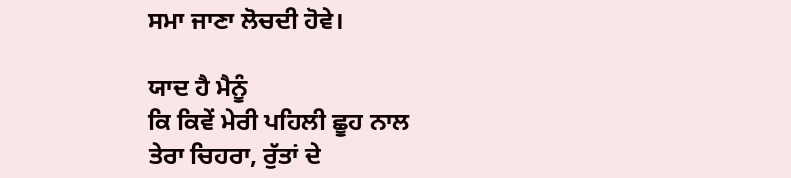ਸਮਾ ਜਾਣਾ ਲੋਚਦੀ ਹੋਵੇ।

ਯਾਦ ਹੈ ਮੈਨੂੰ
ਕਿ ਕਿਵੇਂ ਮੇਰੀ ਪਹਿਲੀ ਛੂਹ ਨਾਲ
ਤੇਰਾ ਚਿਹਰਾ, ਰੁੱਤਾਂ ਦੇ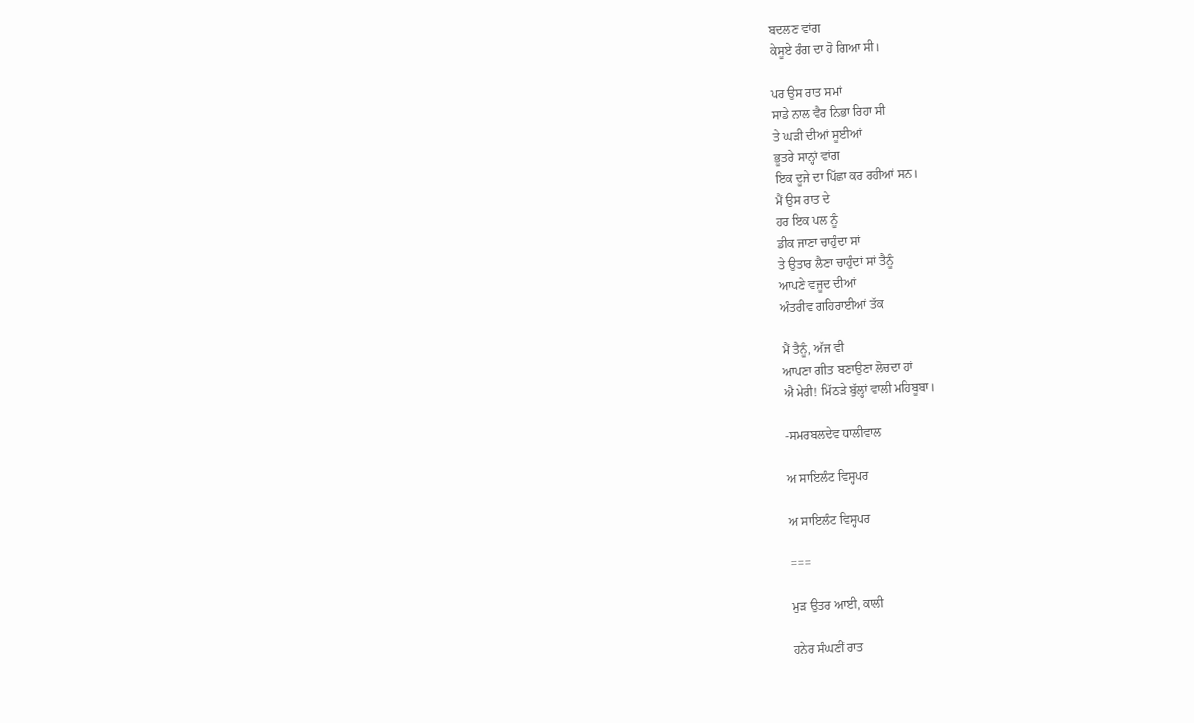ਬਦਲਣ ਵਾਂਗ
ਕੇਸੂਏ ਰੰਗ ਦਾ ਹੋ ਗਿਆ ਸੀ।

ਪਰ ਉਸ ਰਾਤ ਸਮਾਂ
ਸਾਡੇ ਨਾਲ ਵੈਰ ਨਿਭਾ ਰਿਹਾ ਸੀ
ਤੇ ਘੜੀ ਦੀਆਂ ਸੂਈਆਂ
ਭੂਤਰੇ ਸਾਨ੍ਹਾਂ ਵਾਂਗ
ਇਕ ਦੂਜੇ ਦਾ ਪਿੱਛਾ ਕਰ ਰਹੀਆਂ ਸਨ।
ਮੈਂ ਉਸ ਰਾਤ ਦੇ
ਹਰ ਇਕ ਪਲ ਨੂੰ
ਡੀਕ ਜਾਣਾ ਚਾਹੁੰਦਾ ਸਾਂ
ਤੇ ਉਤਾਰ ਲੈਣਾ ਚਾਹੁੰਦਾਂ ਸਾਂ ਤੈਨੂੰ
ਆਪਣੇ ਵਜੂਦ ਦੀਆਂ
ਅੰਤਰੀਵ ਗਹਿਰਾਈਆਂ ਤੱਕ

ਮੈਂ ਤੈਨੂੰ, ਅੱਜ ਵੀ
ਆਪਣਾ ਗੀਤ ਬਣਾਉਣਾ ਲੋਚਦਾ ਹਾਂ
ਐ ਮੇਰੀ! ਮਿੱਠੜੇ ਬੁੱਲ੍ਹਾਂ ਵਾਲੀ ਮਹਿਬੂਬਾ।

-ਸਮਰਬਲਦੇਵ ਧਾਲੀਵਾਲ

ਅ ਸਾਇਲੰਟ ਵਿਸ੍ਹਪਰ

ਅ ਸਾਇਲੰਟ ਵਿਸ੍ਹਪਰ

===

ਮੁੜ ਉਤਰ ਆਈ, ਕਾਲੀ

ਹਨੇਰ ਸੰਘਣੀਂ ਰਾਤ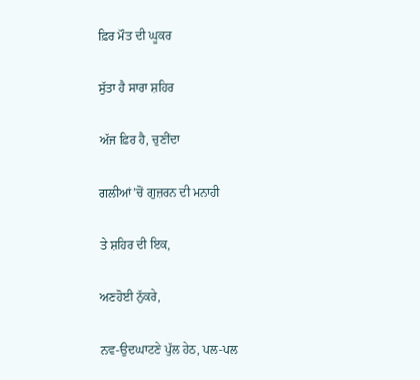ਫ਼ਿਰ ਮੌਤ ਦੀ ਘੂਕਰ

ਸੁੱਤਾ ਹੈ ਸਾਰਾ ਸ਼ਹਿਰ

ਅੱਜ ਫ਼ਿਰ ਹੈ, ਚੁਣੀਂਦਾ

ਗਲੀਆਂ’ਚੋਂ ਗੁਜ਼ਰਨ ਦੀ ਮਨਾਹੀ

ਤੇ ਸ਼ਹਿਰ ਦੀ ਇਕ,

ਅਣਹੋਈ ਨੁੱਕਰੇ,

ਨਵ-ਉਦਘਾਟਣੇ ਪੁੱਲ ਹੇਠ, ਪਲ-ਪਲ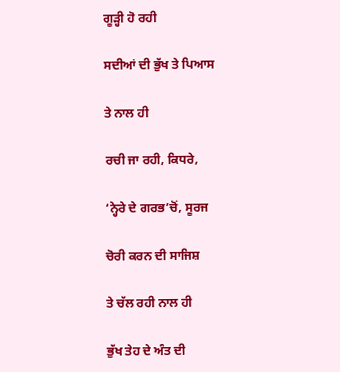ਗੂੜ੍ਹੀ ਹੋ ਰਹੀ

ਸਦੀਆਂ ਦੀ ਭੁੱਖ ਤੇ ਪਿਆਸ

ਤੇ ਨਾਲ ਹੀ

ਰਚੀ ਜਾ ਰਹੀ, ਕਿਧਰੇ,

‘ਨ੍ਹੇਰੇ ਦੇ ਗਰਭ’ਚੋਂ, ਸੂਰਜ

ਚੋਰੀ ਕਰਨ ਦੀ ਸਾਜਿਸ਼

ਤੇ ਚੱਲ ਰਹੀ ਨਾਲ ਹੀ

ਭੁੱਖ ਤੇਹ ਦੇ ਅੰਤ ਦੀ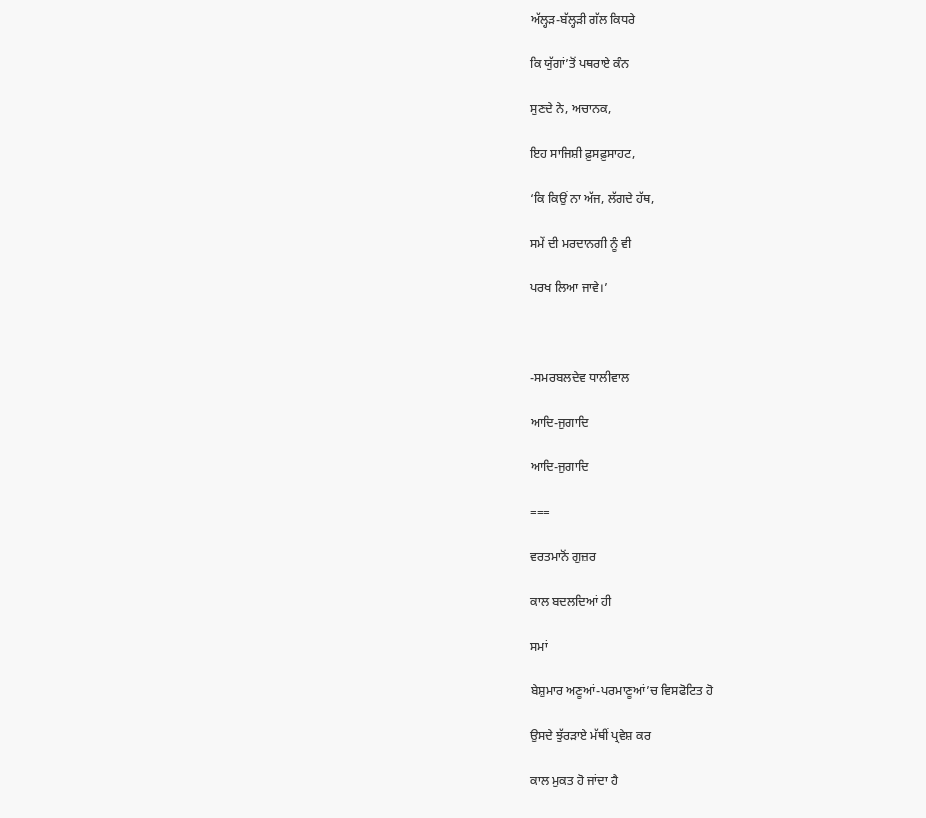ਅੱਲ੍ਹੜ-ਬੱਲ੍ਹੜੀ ਗੱਲ ਕਿਧਰੇ

ਕਿ ਯੁੱਗਾਂ’ਤੋਂ ਪਥਰਾਏ ਕੰਨ

ਸੁਣਦੇ ਨੇ, ਅਚਾਨਕ,

ਇਹ ਸਾਜਿਸ਼ੀ ਫ਼ੁਸਫ਼ੁਸਾਹਟ,

‘ਕਿ ਕਿਉਂ ਨਾ ਅੱਜ, ਲੱਗਦੇ ਹੱਥ,

ਸਮੇਂ ਦੀ ਮਰਦਾਨਗੀ ਨੂੰ ਵੀ

ਪਰਖ ਲਿਆ ਜਾਵੇ।’



-ਸਮਰਬਲਦੇਵ ਧਾਲੀਵਾਲ

ਆਦਿ-ਜੁਗਾਦਿ

ਆਦਿ-ਜੁਗਾਦਿ

===

ਵਰਤਮਾਨੋਂ ਗੁਜ਼ਰ

ਕਾਲ ਬਦਲਦਿਆਂ ਹੀ

ਸਮਾਂ

ਬੇਸ਼ੁਮਾਰ ਅਣੂਆਂ-ਪਰਮਾਣੂਆਂ’ਚ ਵਿਸਫੋਟਿਤ ਹੋ

ਉਸਦੇ ਝੁੱਰੜਾਏ ਮੱਥੀਂ ਪ੍ਰਵੇਸ਼ ਕਰ

ਕਾਲ ਮੁਕਤ ਹੋ ਜਾਂਦਾ ਹੈ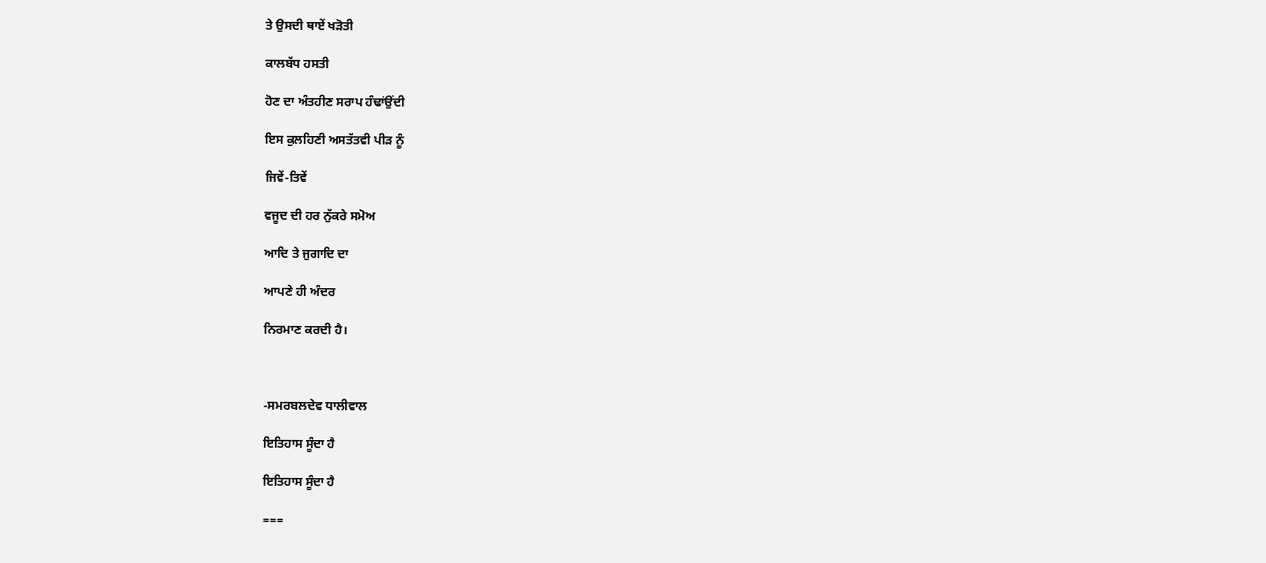ਤੇ ਉਸਦੀ ਥਾਏਂ ਖੜੋਤੀ

ਕਾਲਬੱਧ ਹਸਤੀ

ਹੋਣ ਦਾ ਅੰਤਹੀਣ ਸਰਾਪ ਹੰਢਾਂਉਂਦੀ

ਇਸ ਕੁਲਹਿਣੀ ਅਸਤੱਤਵੀ ਪੀੜ ਨੂੰ

ਜਿਵੇਂ-ਤਿਵੇਂ

ਵਜੂਦ ਦੀ ਹਰ ਨੁੱਕਰੇ ਸਮੋਅ

ਆਦਿ ਤੇ ਜੁਗਾਦਿ ਦਾ

ਆਪਣੇ ਹੀ ਅੰਦਰ

ਨਿਰਮਾਣ ਕਰਦੀ ਹੈ।



-ਸਮਰਬਲਦੇਵ ਧਾਲੀਵਾਲ

ਇਤਿਹਾਸ ਸੂੰਦਾ ਹੈ

ਇਤਿਹਾਸ ਸੂੰਦਾ ਹੈ

===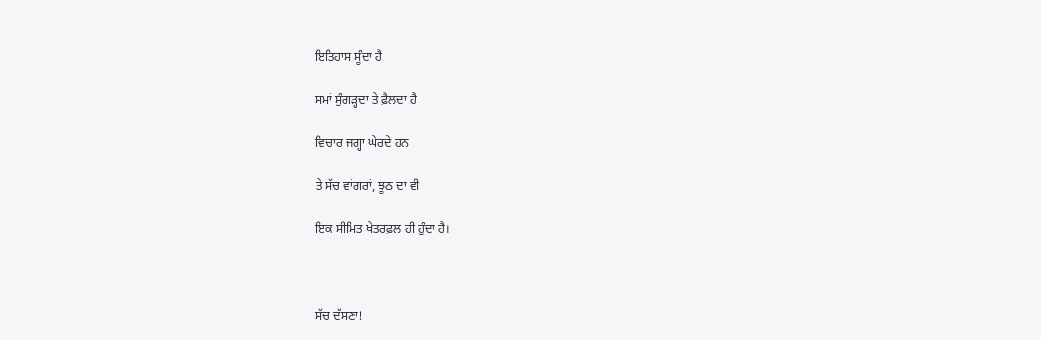ਇਤਿਹਾਸ ਸੂੰਦਾ ਹੈ

ਸਮਾਂ ਸੁੰਗੜ੍ਹਦਾ ਤੇ ਫ਼ੈਲਦਾ ਹੈ

ਵਿਚਾਰ ਜਗ੍ਹਾ ਘੇਰਦੇ ਹਨ

ਤੇ ਸੱਚ ਵਾਂਗਰਾਂ, ਝੂਠ ਦਾ ਵੀ

ਇਕ ਸੀਮਿਤ ਖੇਤਰਫ਼ਲ ਹੀ ਹੁੰਦਾ ਹੈ।



ਸੱਚ ਦੱਸਣਾ!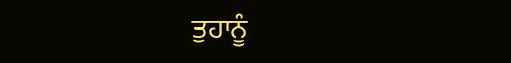ਤੁਹਾਨੂੰ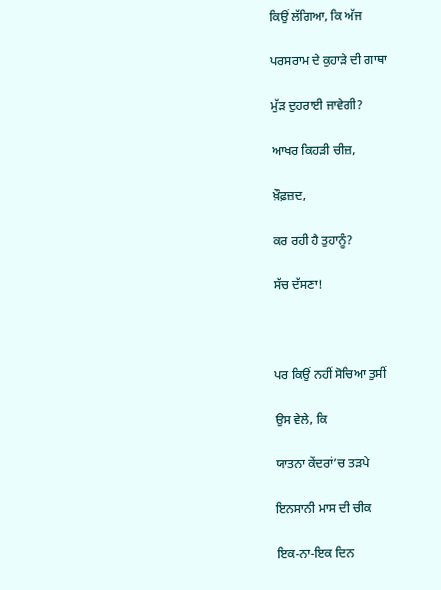ਕਿਉਂ ਲੱਗਿਆ, ਕਿ ਅੱਜ

ਪਰਸਰਾਮ ਦੇ ਕੁਹਾੜੇ ਦੀ ਗਾਥਾ

ਮੁੱੜ ਦੁਹਰਾਈ ਜਾਵੇਗੀ?

ਆਖਰ ਕਿਹੜੀ ਚੀਜ਼,

ਖ਼ੌਫ਼ਜ਼ਦ,

ਕਰ ਰਹੀ ਹੈ ਤੁਹਾਨੂੰ?

ਸੱਚ ਦੱਸਣਾ!



ਪਰ ਕਿਉਂ ਨਹੀਂ ਸੋਚਿਆ ਤੁਸੀਂ

ਉਸ ਵੇਲੇ, ਕਿ

ਯਾਤਨਾ ਕੇਂਦਰਾਂ’ਚ ਤੜਪੇ

ਇਨਸਾਨੀ ਮਾਸ ਦੀ ਚੀਕ

ਇਕ-ਨਾ-ਇਕ ਦਿਨ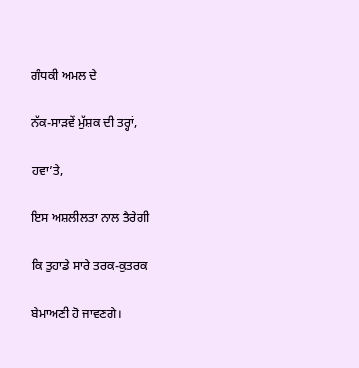ਗੰਧਕੀ ਅਮਲ ਦੇ

ਨੱਕ-ਸਾੜਵੇਂ ਮੁੱਸ਼ਕ ਦੀ ਤਰ੍ਹਾਂ,

ਹਵਾ’ਤੇ,

ਇਸ ਅਸ਼ਲੀਲਤਾ ਨਾਲ ਤੈਰੇਗੀ

ਕਿ ਤੁਹਾਡੇ ਸਾਰੇ ਤਰਕ-ਕੁਤਰਕ

ਬੇਮਾਅਣੀ ਹੋ ਜਾਵਣਗੇ।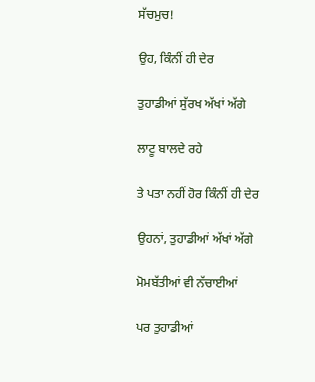ਸੱਚਮੁਚ!

ਉਹ, ਕਿੰਨੀਂ ਹੀ ਦੇਰ

ਤੁਹਾਡੀਆਂ ਸੁੱਰਖ ਅੱਖਾਂ ਅੱਗੇ

ਲਾਟੂ ਬਾਲਦੇ ਰਹੇ

ਤੇ ਪਤਾ ਨਹੀਂ ਹੋਰ ਕਿੰਨੀਂ ਹੀ ਦੇਰ

ਉਹਨਾਂ, ਤੁਹਾਡੀਆਂ ਅੱਖਾਂ ਅੱਗੇ

ਮੋਮਬੱਤੀਆਂ ਵੀ ਨੱਚਾਈਆਂ

ਪਰ ਤੁਹਾਡੀਆਂ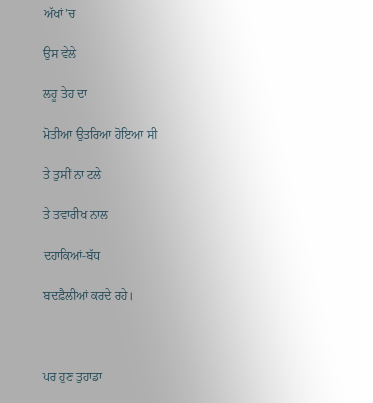ਅੱਖਾਂ’ਚ

ਉਸ ਵੇਲੇ

ਲਹੂ ਤੇਹ ਦਾ

ਮੋਤੀਆ ਉਤਰਿਆ ਹੋਇਆ ਸੀ

ਤੇ ਤੁਸੀਂ ਨਾ ਟਲੇ

ਤੇ ਤਵਾਰੀਖ ਨਾਲ

ਦਹਾਕਿਆਂ-ਬੱਧ

ਬਦਫ਼ੈਲੀਆਂ ਕਰਦੇ ਰਹੇ।



ਪਰ ਹੁਣ ਤੁਹਾਡਾ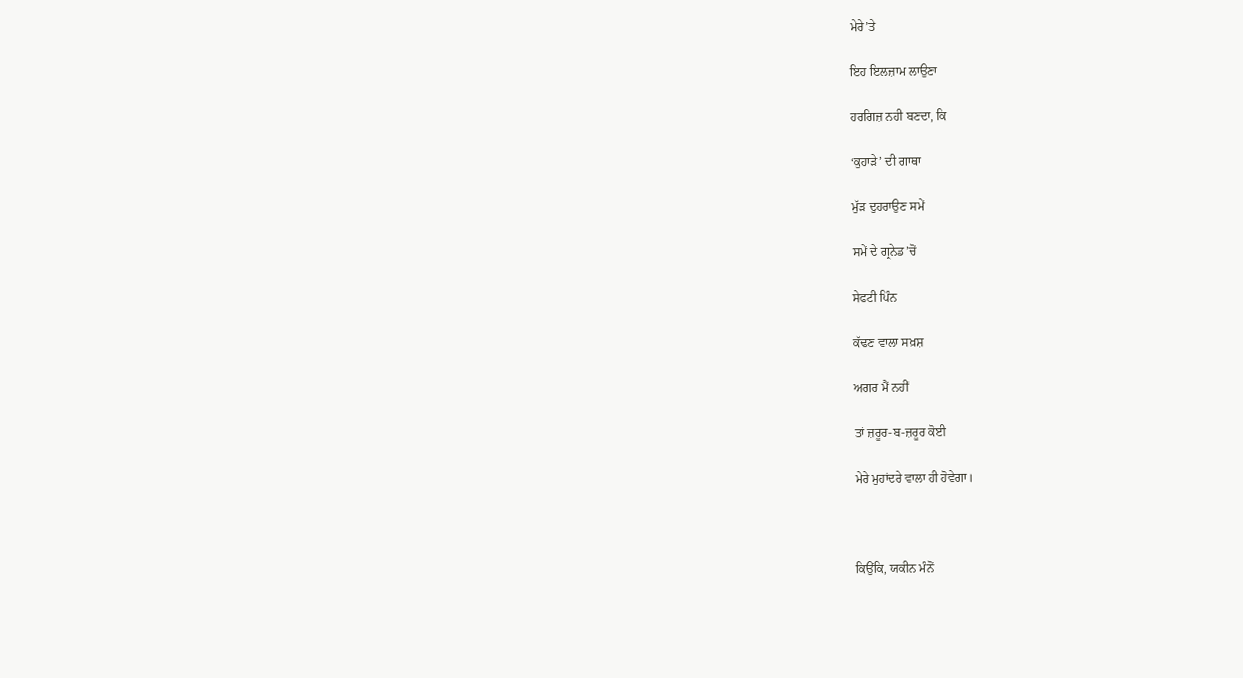ਮੇਰੇ’ਤੇ

ਇਹ ਇਲਜ਼ਾਮ ਲਾਉਣਾ

ਹਰਗਿਜ਼ ਨਹੀ ਬਣਦਾ, ਕਿ

‘ਕੁਹਾੜੇ’ ਦੀ ਗਾਥਾ

ਮੁੱੜ ਦੁਹਰਾਉਣ ਸਮੇਂ

ਸਮੇਂ ਦੇ ਗ੍ਰਨੇਡ’ਚੋਂ

ਸੇਫਟੀ ਪਿੰਨ

ਕੱਢਣ ਵਾਲਾ ਸਖ਼ਸ਼

ਅਗਰ ਮੈਂ ਨਹੀਂ

ਤਾਂ ਜ਼ਰੂਰ-ਬ-ਜ਼ਰੂਰ ਕੋਈ

ਮੇਰੇ ਮੁਹਾਂਦਰੇ ਵਾਲਾ ਹੀ ਹੋਵੇਗਾ।



ਕਿਉਂਕਿ, ਯਕੀਨ ਮੰਨੋਂ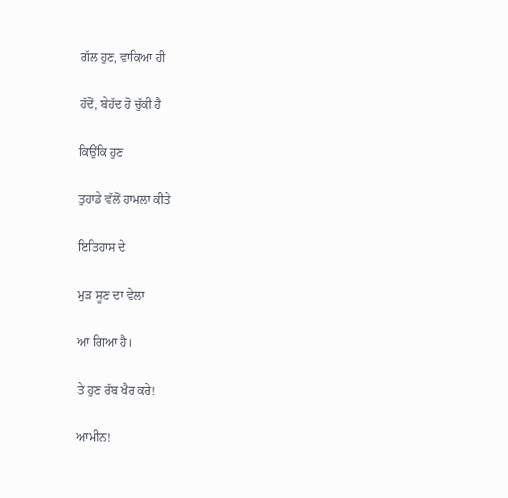ਗੱਲ ਹੁਣ, ਵਾਕਿਆ ਹੀ

ਹੱਦੋਂ, ਬੇਹੱਦ ਹੋ ਚੁੱਕੀ ਹੈ

ਕਿਉਂਕਿ ਹੁਣ

ਤੁਹਾਡੇ ਵੱਲੋਂ ਹਾਮਲਾ ਕੀਤੇ

ਇਤਿਹਾਸ ਦੇ

ਮੁੜ ਸੂਣ ਦਾ ਵੇਲਾ

ਆ ਗਿਆ ਹੈ।

ਤੇ ਹੁਣ ਰੱਬ ਖੈਰ ਕਰੇ!

ਆਮੀਨ!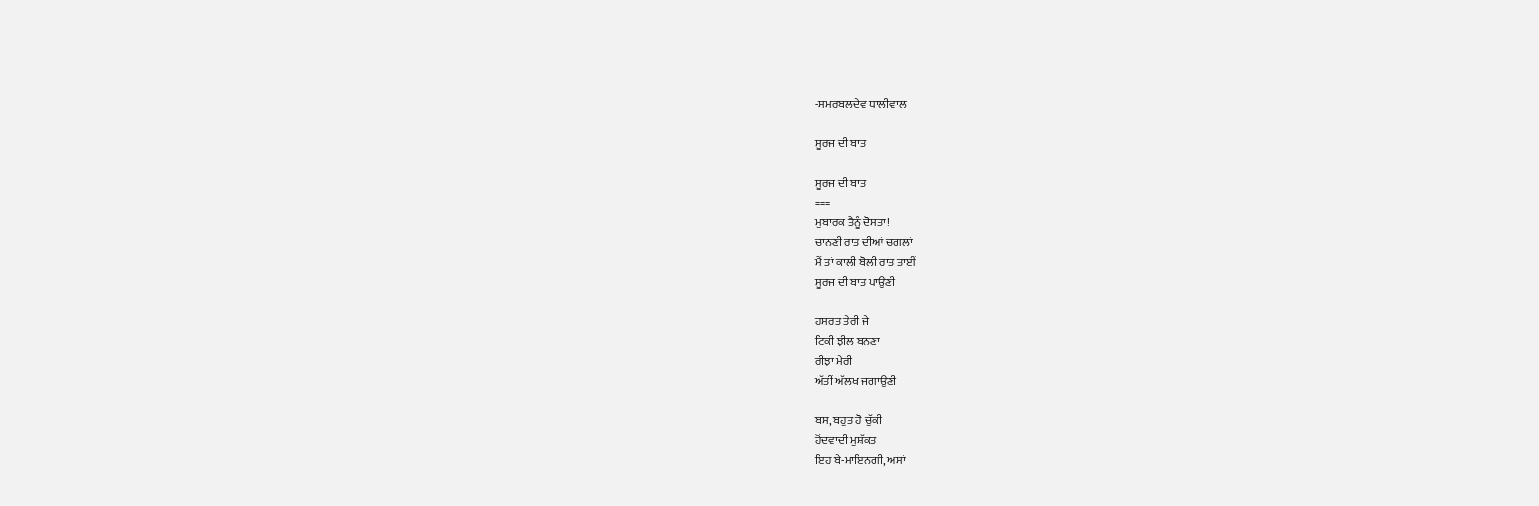-ਸਮਰਬਲਦੇਵ ਧਾਲੀਵਾਲ

ਸੂਰਜ ਦੀ ਬਾਤ

ਸੂਰਜ ਦੀ ਬਾਤ
===
ਮੁਬਾਰਕ ਤੈਨੂੰ ਦੋਸਤਾ!
ਚਾਨਣੀ ਰਾਤ ਦੀਆਂ ਚਗਲਾਂ
ਮੈਂ ਤਾਂ ਕਾਲੀ ਬੋਲੀ ਰਾਤ ਤਾਈਂ
ਸੂਰਜ ਦੀ ਬਾਤ ਪਾਉਣੀ

ਹਸਰਤ ਤੇਰੀ ਜੇ
ਟਿਕੀ ਝੀਲ ਬਨਣਾ
ਰੀਝਾ ਮੇਰੀ
ਅੱਤੀਂ ਅੱਲਖ ਜਗਾਉਣੀ

ਬਸ, ਬਹੁਤ ਹੋ ਚੁੱਕੀ
ਹੋਂਦਵਾਦੀ ਮੁਸ਼ੱਕਤ
ਇਹ ਬੇ-ਮਾਇਨਗੀ, ਅਸਾਂ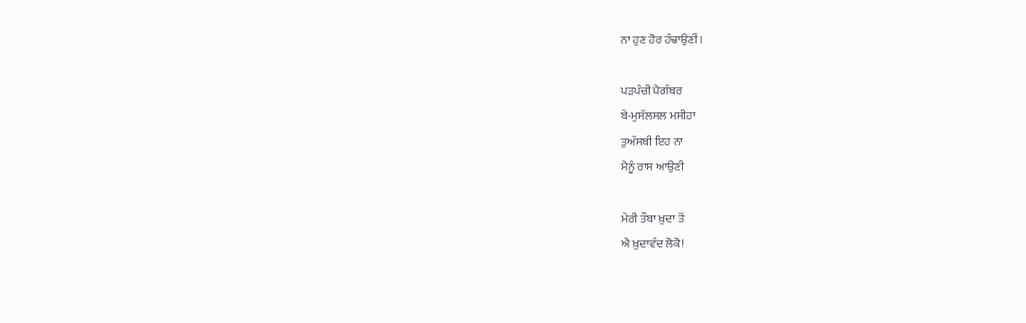ਨਾ ਹੁਣ ਹੋਰ ਹੰਢਾਉਣੀਂ।

ਪੜਪੰਚੀ ਪੈਗੰਬਰ
ਬੇ-ਮੁਸੱਲਸਲ ਮਸੀਹਾ
ਤੁਅੱਸਬੀ ਇਹ ਨਾ
ਮੈਨੂੰ ਰਾਸ ਆਉਣੀ

ਮੇਰੀ ਤੌਬਾ ਖ਼ੁਦਾ ਤੋਂ
ਐ ਖ਼ੁਦਾਵੰਦ ਲੋਕੋ!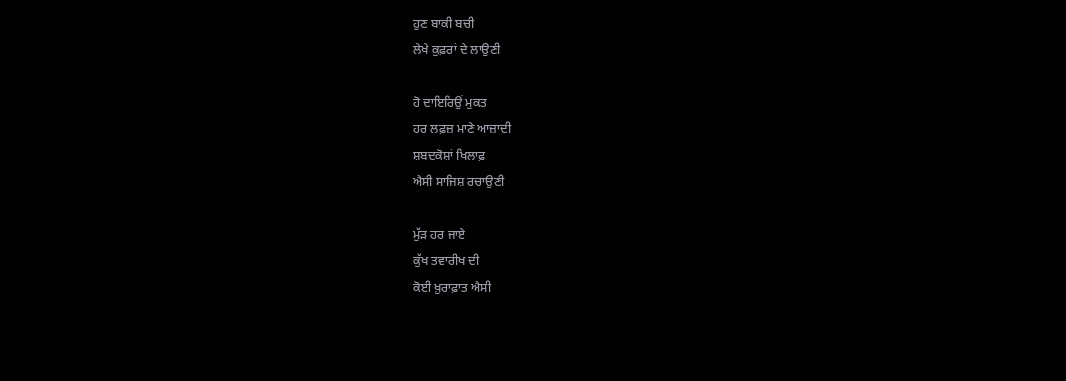ਹੁਣ ਬਾਕੀ ਬਚੀ
ਲੇਖੇ ਕੁਫ਼ਰਾਂ ਦੇ ਲਾਉਣੀ

ਹੋ ਦਾਇਰਿਉਂ ਮੁਕਤ
ਹਰ ਲਫ਼ਜ਼ ਮਾਣੇ ਆਜ਼ਾਦੀ
ਸ਼ਬਦਕੋਸ਼ਾਂ ਖਿਲਾਫ਼
ਐਸੀ ਸਾਜਿਸ਼ ਰਚਾਉਣੀ

ਮੁੱੜ ਹਰ ਜਾਏ
ਕੁੱਖ ਤਵਾਰੀਖ ਦੀ
ਕੋਈ ਖ਼ੁਰਾਫ਼ਾਤ ਐਸੀ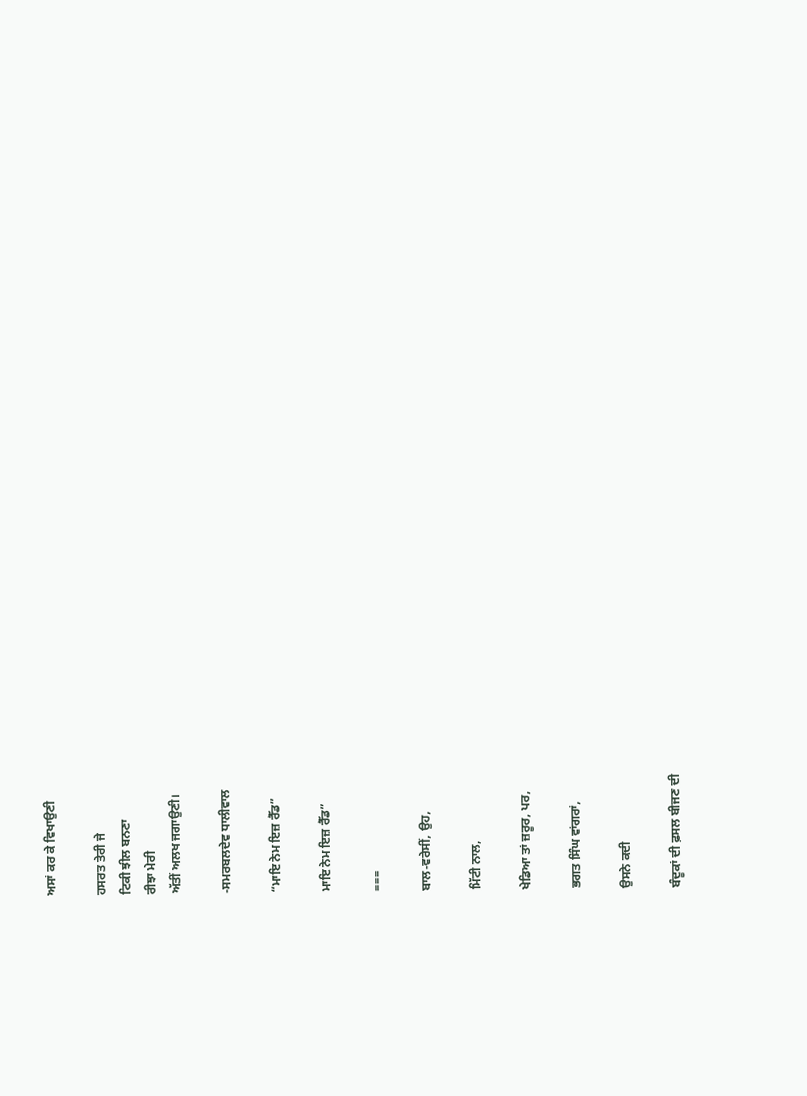ਅਸਾਂ ਕਰ ਕੇ ਵਿਖਾਉਣੀ

ਹਸਰਤ ਤੇਰੀ ਜੇ
ਟਿਕੀ ਝੀਲ ਬਨਣਾ
ਰੀਝਾ ਮੇਰੀ
ਅੱਤੀਂ ਅਲਖ ਜਗਾਉਣੀ।

-ਸਮਰਬਲਦੇਵ ਧਾਲੀਵਾਲ

“ਮਾਇ ਨੇਮ ਇਜ਼ ਰੈੱਡ”

ਮਾਇ ਨੇਮ ਇਜ਼ ਰੈੱਡ”

===

ਬਾਲ-ਵਰੇਸੀਂ, ਉਹ,

ਮਿੱਟੀ ਨਾਲ,

ਖੇਡਿਆ ਤਾਂ ਜ਼ਰੂਰ, ਪਰ,

ਭਗਤ ਸਿੰਘ ਵਾਂਗਰਾਂ,

ਉਸਨੇ ਕਦੀ

ਬੰਦੂਕਾਂ ਦੀ ਫ਼ਸਲ ਬੀਜਣ ਦੀ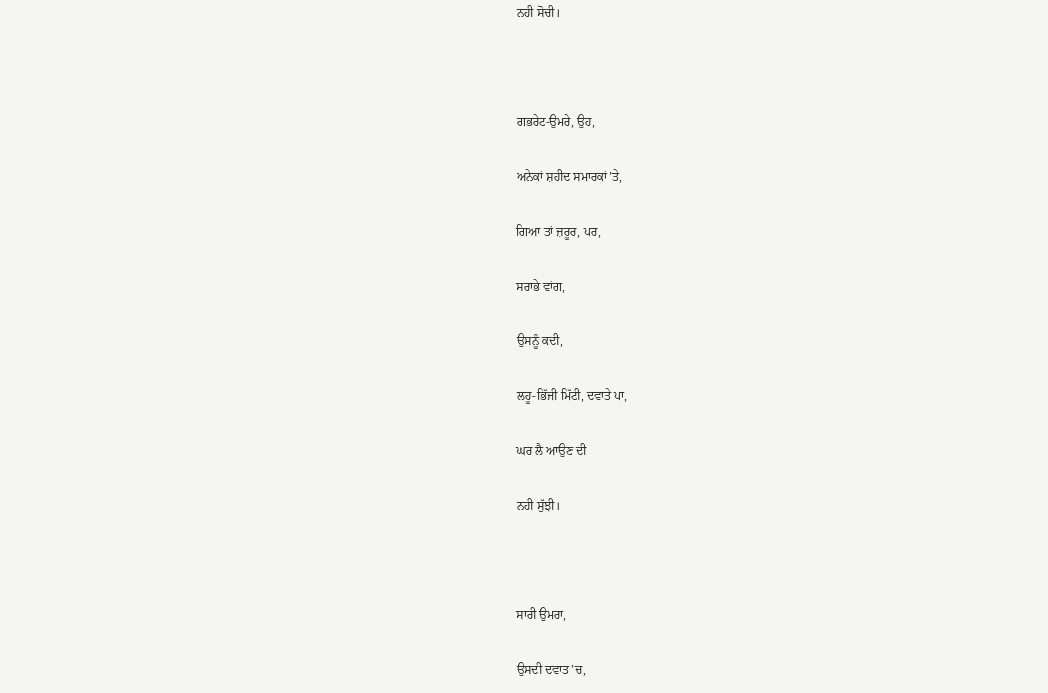ਨਹੀ ਸੋਚੀ।



ਗਭਰੇਟ-ਉਮਰੇ, ਉਹ,

ਅਨੇਕਾਂ ਸ਼ਹੀਦ ਸਮਾਰਕਾਂ’ਤੇ,

ਗਿਆ ਤਾਂ ਜ਼ਰੂਰ, ਪਰ,

ਸਰਾਭੇ ਵਾਂਗ,

ਉਸਨੂੰ ਕਦੀ,

ਲਹੂ-ਭਿੱਜੀ ਮਿੱਟੀ, ਦਵਾਤੇ ਪਾ,

ਘਰ ਲੈ ਆਉਣ ਦੀ

ਨਹੀ ਸੁੱਝੀ।



ਸਾਰੀ ਉਮਰਾ,

ਉਸਦੀ ਦਵਾਤ’ਚ,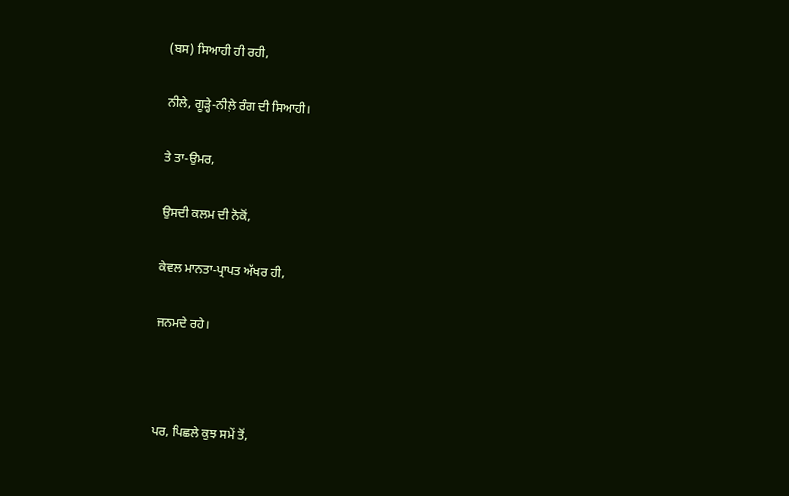(ਬਸ) ਸਿਆਹੀ ਹੀ ਰਹੀ,

ਨੀਲੇ, ਗੂੜ੍ਹੇ-ਨੀਲ਼ੇ ਰੰਗ ਦੀ ਸਿਆਹੀ।

ਤੇ ਤਾ-ਉਮਰ,

ਉਸਦੀ ਕਲਮ ਦੀ ਨੋਕੋਂ,

ਕੇਵਲ ਮਾਨਤਾ-ਪ੍ਰਾਪਤ ਅੱਖਰ ਹੀ,

ਜਨਮਦੇ ਰਹੇ।



ਪਰ, ਪਿਛਲੇ ਕੁਝ ਸਮੇਂ ਤੋਂ,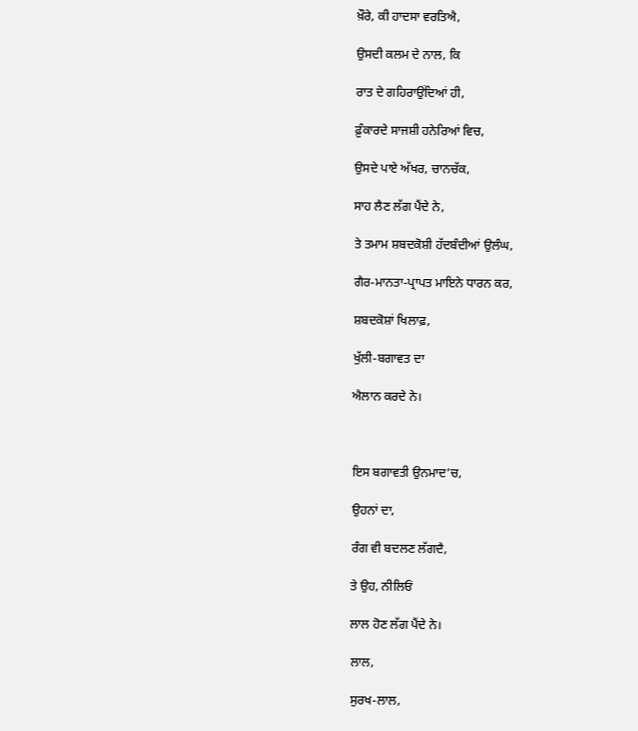ਖ਼ੌਰੇ, ਕੀ ਹਾਦਸਾ ਵਰਤਿਐ,

ਉਸਦੀ ਕਲਮ ਦੇ ਨਾਲ, ਕਿ

ਰਾਤ ਦੇ ਗਹਿਰਾਉਂਦਿਆਂ ਹੀ,

ਫ਼ੁੰਕਾਰਦੇ ਸਾਜਸ਼ੀ ਹਨੇਰਿਆਂ ਵਿਚ,

ਉਸਦੇ ਪਾਏ ਅੱਖਰ, ਚਾਨਚੱਕ,

ਸਾਹ ਲੈਣ ਲੱਗ ਪੈਂਦੇ ਨੇ,

ਤੇ ਤਮਾਮ ਸ਼ਬਦਕੋਸ਼ੀ ਹੱਦਬੰਦੀਆਂ ਉਲੰਘ,

ਗੈਰ-ਮਾਨਤਾ-ਪ੍ਰਾਪਤ ਮਾਇਨੇ ਧਾਰਨ ਕਰ,

ਸ਼ਬਦਕੋਸ਼ਾਂ ਖਿਲਾਫ਼,

ਖੁੱਲੀ-ਬਗਾਵਤ ਦਾ

ਐਲਾਨ ਕਰਦੇ ਨੇ।



ਇਸ ਬਗਾਵਤੀ ਉਨਮਾਦ’ਚ,

ਉਹਨਾਂ ਦਾ,

ਰੰਗ ਵੀ ਬਦਲਣ ਲੱਗਦੈ,

ਤੇ ਉਹ, ਨੀਲਿਓਂ

ਲਾਲ ਹੋਣ ਲੱਗ ਪੈਂਦੇ ਨੇ।

ਲਾਲ,

ਸੁਰਖ-ਲਾਲ,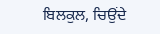ਬਿਲਕੁਲ, ਚਿਉਂਦੇ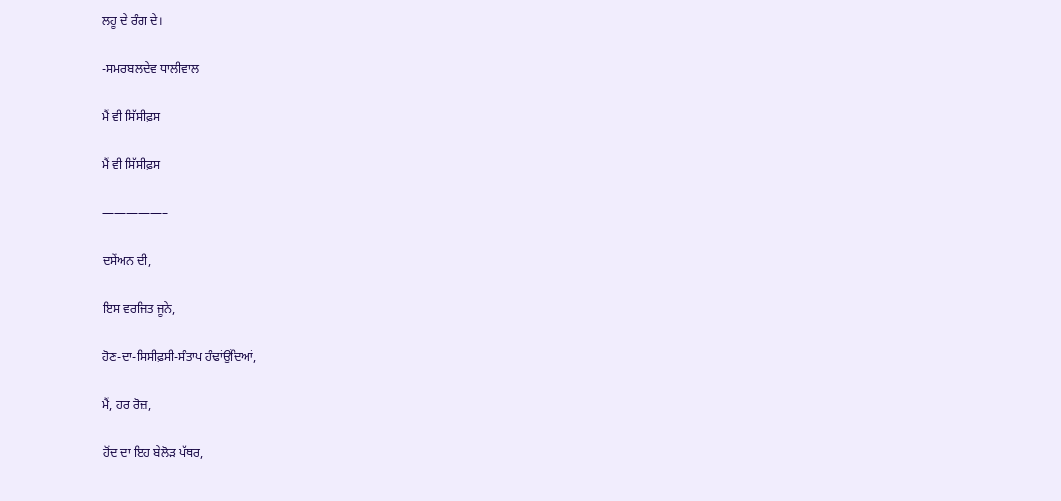ਲਹੂ ਦੇ ਰੰਗ ਦੇ।

-ਸਮਰਬਲਦੇਵ ਧਾਲੀਵਾਲ

ਮੈਂ ਵੀ ਸਿੱਸੀਫ਼ਸ

ਮੈਂ ਵੀ ਸਿੱਸੀਫ਼ਸ

—————–

ਦਸੇਂਅਨ ਦੀ,

ਇਸ ਵਰਜਿਤ ਜੂਨੇ,

ਹੋਣ-ਦਾ-ਸਿਸੀਫ਼ਸੀ-ਸੰਤਾਪ ਹੰਢਾਂਉਂਦਿਆਂ,

ਮੈਂ, ਹਰ ਰੋਜ਼,

ਹੋਂਦ ਦਾ ਇਹ ਬੇਲੋੜ ਪੱਥਰ,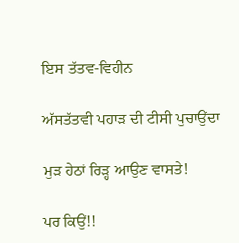ਇਸ ਤੱਤਵ-ਵਿਹੀਨ

ਅੱਸਤੱਤਵੀ ਪਹਾੜ ਦੀ ਟੀਸੀ ਪੁਚਾਉਂਦਾ

ਮੁੜ ਹੇਠਾਂ ਰਿੜ੍ਹ ਆਉਣ ਵਾਸਤੇ!

ਪਰ ਕਿਉਂ!!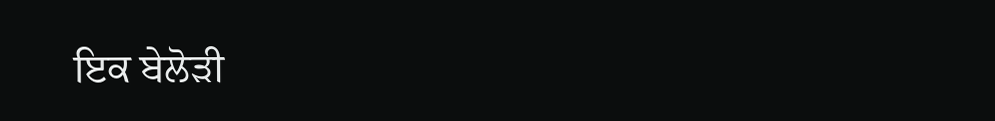ਇਕ ਬੇਲੋੜੀ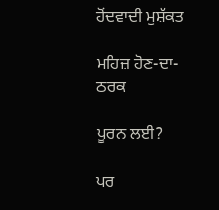ਹੋਂਦਵਾਦੀ ਮੁਸ਼ੱਕਤ

ਮਹਿਜ਼ ਹੋਣ-ਦਾ-ਠਰਕ

ਪੂਰਨ ਲਈ?

ਪਰ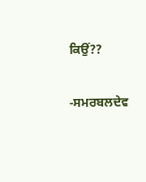ਕਿਉਂ??

-ਸਮਰਬਲਦੇਵ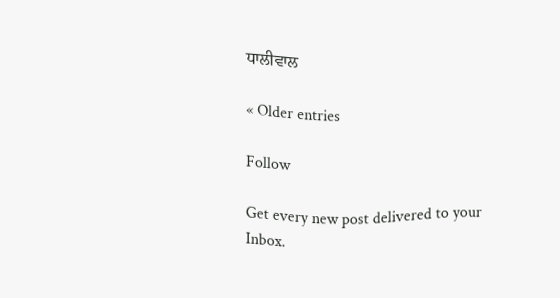ਧਾਲੀਵਾਲ

« Older entries

Follow

Get every new post delivered to your Inbox.